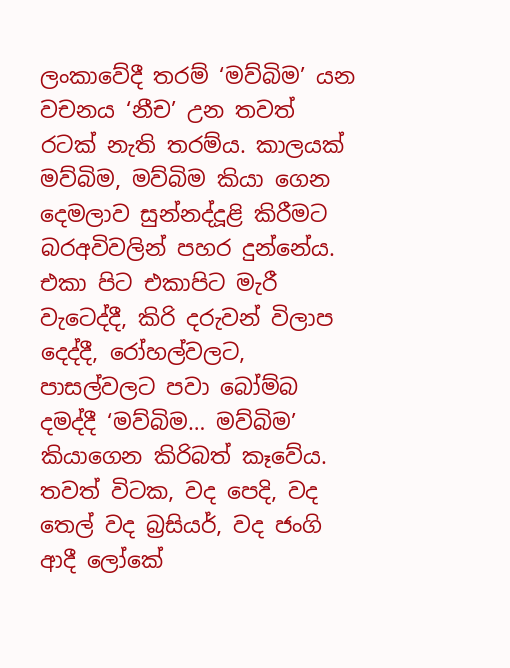ලංකාවේදී තරම් ‘මව්බිම’ යන වචනය ‘නීච’ උන තවත් රටක් නැති තරම්ය. කාලයක් මව්බිම, මව්බිම කියා ගෙන දෙමලාව සුන්නද්දූළි කිරීමට බරඅවිවලින් පහර දුන්නේය. එකා පිට එකාපිට මැරී වැටෙද්දී, කිරි දරුවන් විලාප දෙද්දී, රෝහල්වලට, පාසල්වලට පවා බෝම්බ දමද්දී ‘මව්බිම… මව්බිම’ කියාගෙන කිරිබත් කෑවේය. තවත් විටක, වද පෙදි, වද තෙල් වද බ්‍රසියර්, වද ජංගි ආදී ලෝකේ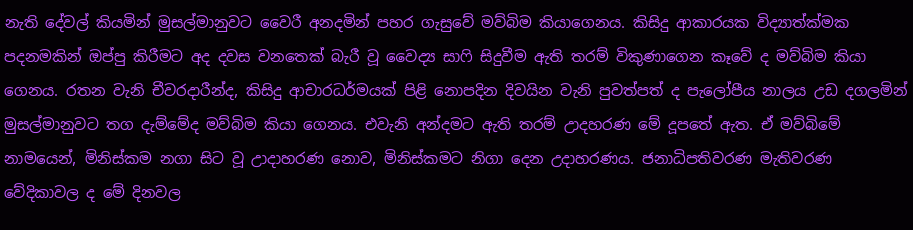නැති දේවල් කියමින් මුසල්මානුවට වෛරී අනදමින් පහර ගැසුවේ මව්බිම කියාගෙනය. කිසිදු ආකාරයක විද්‍යාත්ක්මක පදනමකින් ඔප්පු කිරීමට අද දවස වනතෙක් බැරී වූ වෛද්‍ය සාෆි සිදුවීම ඇති තරම් විකුණාගෙන කෑවේ ද මව්බිම කියා ගෙනය. රතන වැනි චීවරදාරීන්ද, කිසිදු ආචාරධර්මයක් පිළි නොපදින දිවයින වැනි පුවත්පත් ද පැලෝපීය නාලය උඩ දගලමින් මුසල්මානුවට තග දැම්මේද මව්බිම කියා ගෙනය. එවැනි අන්දමට ඇති තරම් උාදහරණ මේ දූපතේ ඇත. ඒ මව්බිමේ නාමයෙන්, මිනිස්කම නගා සිට වූ උාදාහරණ නොව, මිනිස්කමට නිගා දෙන උදාහරණය. ජනාධිපතිවරණ මැතිවරණ වේදිකාවල ද මේ දිනවල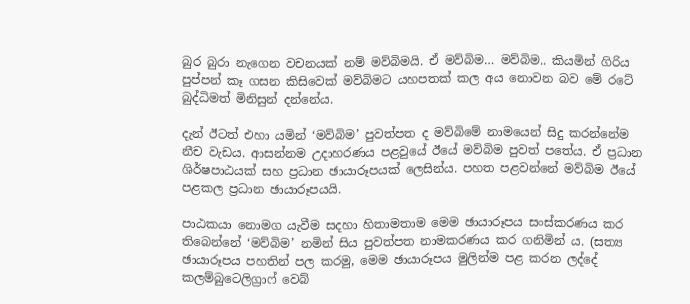බුර බුරා නැගෙන වචනයක් නම් මව්බිමයි. ඒ මව්බිම… මව්බිම.. කියමින් ගිරිය පුප්පන් කෑ ගසන කිසිවෙක් මව්බිමට යහපතක් කල අය නොවන බව මේ රටේ බුද්ධිමත් මිනිසුන් දන්නේය.

දැන් ඊටත් එහා යමින් ‘මව්බිම’ පුවත්පත ද මව්බිමේ නාමයෙන් සිදු කරන්නේම නීච වැඩය. ආසන්නම උදාහරණය පළවුයේ ඊයේ මව්බිම පුවත් පතේය. ඒ ප්‍රධාන ශිර්ෂපාඨයක් සහ ප්‍රධාන ඡායාරූපයක් ලෙසින්ය. පහත පළවන්නේ මව්බිම ඊයේ පළකල ප්‍රධාන ඡායාරූපයයි.

පාඨකයා නොමග යැවීම සදහා හිතාමතාම මෙම ඡායාරූපය සංස්කරණය කර තිබෙන්නේ ‘මව්බිම’ නමින් සිය පුවත්පත නාමකරණය කර ගනිමින් ය. (සත්‍ය ඡායාරූපය පහතින් පල කරමු, මෙම ඡායාරූපය මුලින්ම පළ කරන ලද්දේ කලම්බුටෙලිග්‍රාෆ් වෙබ්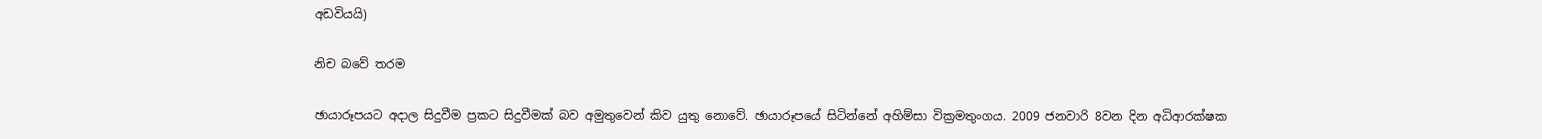අඩවියයි)

නිච බවේ තරම

ඡායාරූපයට අදාල සිදුවීම ප්‍රකට සිදුවීමක් බව අමුතුවෙන් කිව යුතු නොවේ. ඡායාරූපයේ සිටින්නේ අහිම්සා වික්‍රමතුංගය. 2009 ජනවාරි 8වන දින අධිආරක්ෂක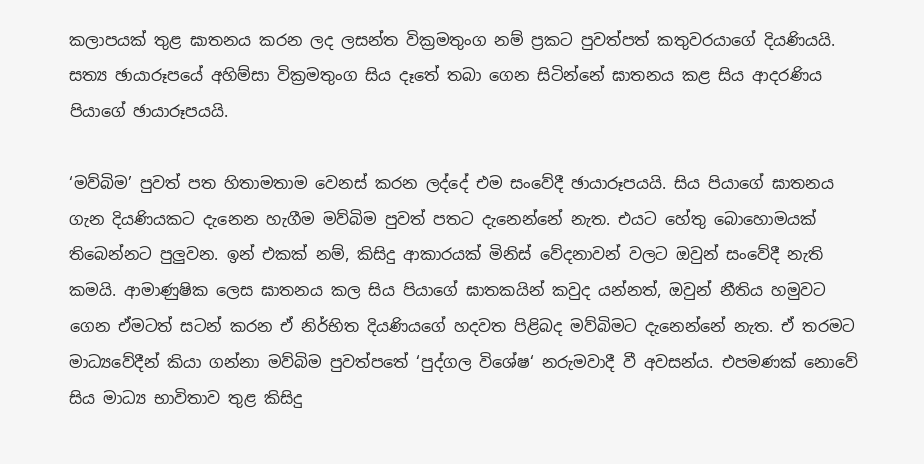කලාපයක් තුළ ඝාතනය කරන ලද ලසන්ත වික්‍රමතුංග නම් ප්‍රකට පුවත්පත් කතුවරයාගේ දියණියයි. සත්‍ය ඡායාරූපයේ අහිම්සා වික්‍රමතුංග සිය දෑතේ තබා ගෙන සිටින්නේ ඝාතනය කළ සිය ආදරණිය පියාගේ ඡායාරූපයයි.

‘මව්බිම’ පුවත් පත හිතාමතාම වෙනස් කරන ලද්දේ එම සංවේදී ඡායාරූපයයි. සිය පියාගේ ඝාතනය ගැන දියණියකට දැනෙන හැගීම මව්බිම පුවත් පතට දැනෙන්නේ නැත. එයට හේතු බොහොමයක් තිබෙන්නට පුලුවන. ඉන් එකක් නම්, කිසිදු ආකාරයක් මිනිස් වේදනාවන් වලට ඔවුන් සංවේදී නැති කමයි. ආමාණුෂික ලෙස ඝාතනය කල සිය පියාගේ ඝාතකයින් කවුද යන්නත්, ඔවුන් නීතිය හමුවට ගෙන ඒමටත් සටන් කරන ඒ නිර්භිත දියණියගේ හදවත පිළිබද මව්බිමට දැනෙන්නේ නැත. ඒ තරමට මාධ්‍යවේදීන් කියා ගන්නා මව්බිම පුවත්පතේ ‘පුද්ගල විශේෂ‘ නරුමවාදී වී අවසන්ය. එපමණක් නොවේ සිය මාධ්‍ය භාවිතාව තුළ කිසිදු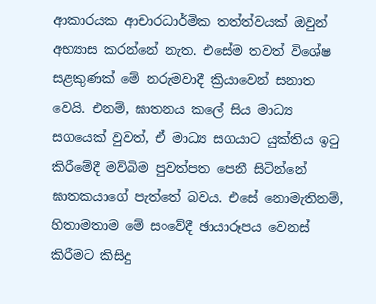ආකාරයක ආචාරධාර්මික තත්ත්වයක් ඔවුන් අභ්‍යාස කරන්නේ නැත. එසේම තවත් විශේෂ සළකුණක් මේ නරුමවාදී ක්‍රියාවෙන් සනාත වෙයි. එනම්, ඝාතනය කලේ සිය මාධ්‍ය සගයෙක් වුවත්, ඒ මාධ්‍ය සගයාට යුක්තිය ඉටු කිරීමේදී මව්බිම පුවත්පත පෙනී සිටින්නේ ඝාතකයාගේ පැත්තේ බවය. එසේ නොමැතිනම්, හිතාමතාම මේ සංවේදී ඡායාරූපය වෙනස් කිරීමට කිසිදු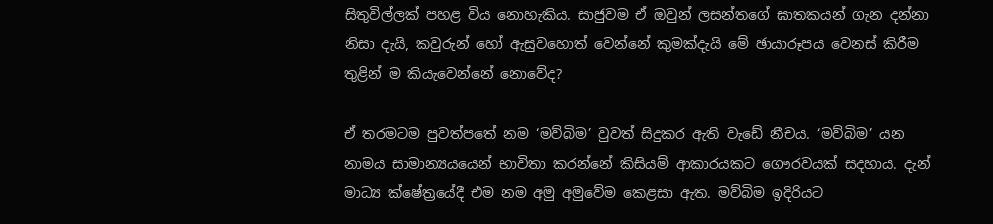සිතුවිල්ලක් පහළ විය නොහැකිය. සාජුවම ඒ ඔවුන් ලසන්තගේ ඝාතකයන් ගැන දන්නා නිසා දැයි, කවුරුන් හෝ ඇසුවහොත් වෙන්නේ කුමක්දැයි මේ ඡායාරූපය වෙනස් කිරීම තුළින් ම කියැවෙන්නේ නොවේද?

ඒ තරමටම පුවත්පතේ නම ‘මව්බිම’ වුවත් සිදුකර ඇති වැඩේ නීචය. ‘මව්බිම’ යන නාමය සාමාන්‍යයයෙන් භාවිතා කරන්නේ කිසියම් ආකාරයකට ගෞරවයක් සදහාය. දැන් මාධ්‍ය ක්ෂේත්‍රයේදී එම නම අමු අමුවේම කෙළසා ඇත. මව්බිම ඉදිරියට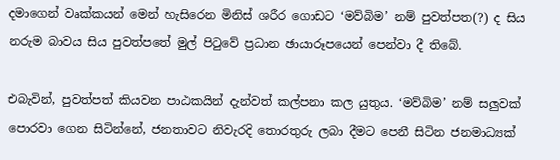දමාගෙන් වෘක්කයන් මෙන් හැසිරෙන මිනිස් ශරීර ගොඩට ‘මව්බිම’ නම් පුවත්පත(?) ද සිය නරුම බාවය සිය පුවත්පතේ මුල් පිටුවේ ප්‍රධාන ඡායාරූපයෙන් පෙන්වා දී තිබේ.

එබැවින්, පුවත්පත් කියවන පාඨකයින් දැන්වත් කල්පනා කල යුතුය. ‘මව්බිම’ නම් සලුවක් පොරවා ගෙන සිටින්නේ, ජනතාවට නිවැරදි තොරතුරු ලබා දීමට පෙනී සිටින ජනමාධ්‍යක්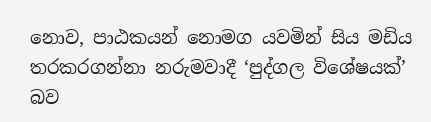නොව, පාඨකයන් නොමග යවමින් සිය මඩිය තරකරගන්නා නරුමවාදී ‘පුද්ගල විශේෂයක්’ බව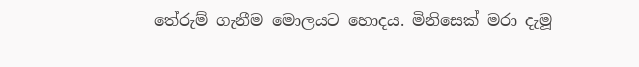තේරුම් ගැනීම මොලයට හොදය. මිනිසෙක් මරා දැමූ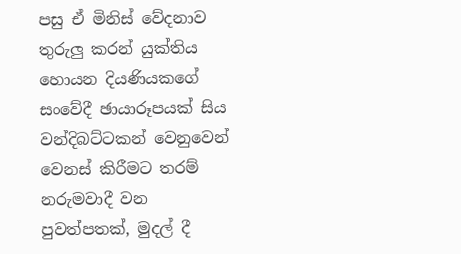පසු ඒ මිනිස් වේදනාව තුරුලු කරන් යුක්තිය හොයන දියණියකගේ සංවේදී ඡායාරූපයක් සිය වන්දිබට්ටකන් වෙනුවෙන් වෙනස් කිරීමට තරම් නරුමවාදී වන පුවත්පතක්, මුදල් දී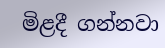මිළදී ගන්නවා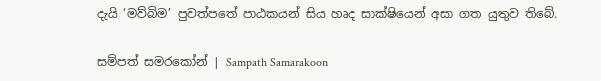දැයි ‘මව්බිම’ පුවත්පතේ පාඨකයන් සිය හෘද සාක්ෂියෙන් අසා ගත යුතුව තිබේ.

සම්පත් සමරකෝන් | Sampath Samarakoon